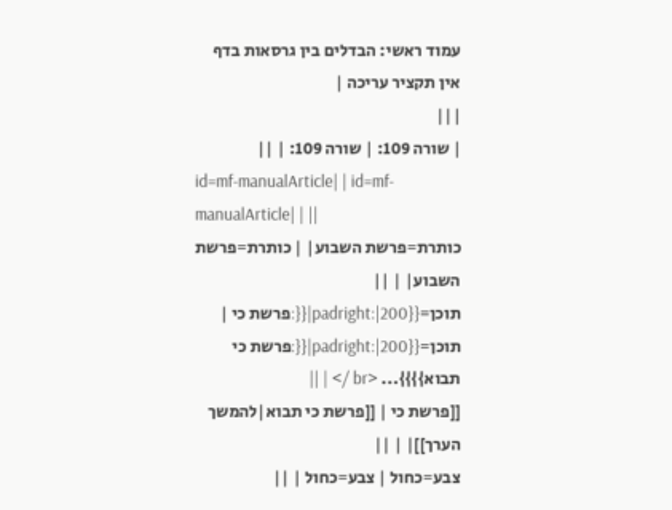עמוד ראשי: הבדלים בין גרסאות בדף
אין תקציר עריכה |
|||
| שורה 109: | שורה 109: | ||
id=mf-manualArticle| | id=mf-manualArticle| | ||
כותרת=פרשת השבוע| | כותרת=פרשת השבוע| | ||
תוכן={{padright:|200|{{:פרשת כי | תוכן={{padright:|200|{{:פרשת כי תבוא}}}}... <br /> | ||
[[פרשת כי | [[פרשת כי תבוא|להמשך הערך]]| | ||
צבע=כחול | צבע=כחול | ||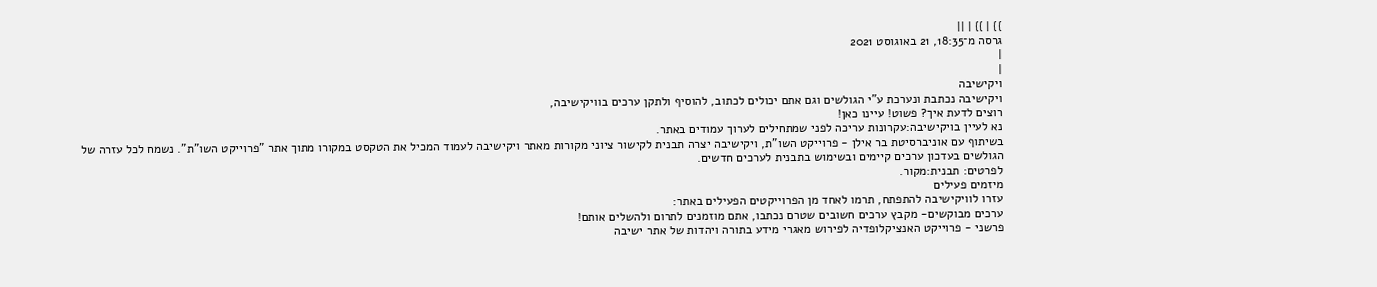}} | }} | ||
גרסה מ־18:35, 21 באוגוסט 2021
|
|
ויקישיבה
ויקישיבה נכתבת ונערכת ע"י הגולשים וגם אתם יכולים לכתוב, להוסיף ולתקן ערכים בוויקישיבה,
רוצים לדעת איך? פשוט! עיינו כאן!
נא לעיין בויקישיבה:עקרונות עריכה לפני שמתחילים לערוך עמודים באתר.
בשיתוף עם אוניברסיטת בר אילן - פרוייקט השו"ת, ויקישיבה יצרה תבנית לקישור ציוני מקורות מאתר ויקישיבה לעמוד המכיל את הטקסט במקורו מתוך אתר "פרוייקט השו"ת". נשמח לכל עזרה של הגולשים בעדכון ערכים קיימים ובשימוש בתבנית לערכים חדשים.
לפרטים: תבנית:מקור.
מיזמים פעילים
עזרו לוויקישיבה להתפתח, תרמו לאחד מן הפרוייקטים הפעילים באתר:
ערכים מבוקשים- מקבץ ערכים חשובים שטרם נכתבו, אתם מוזמנים לתרום ולהשלים אותם!
פרשני - פרוייקט האנציקלופדיה לפירוש מאגרי מידע בתורה ויהדות של אתר ישיבה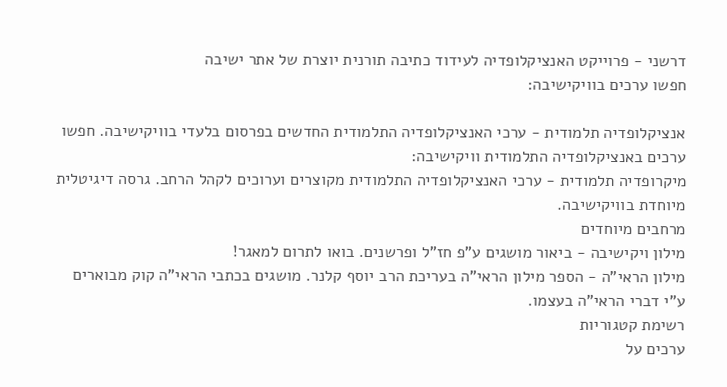דרשני - פרוייקט האנציקלופדיה לעידוד כתיבה תורנית יוצרת של אתר ישיבה
חפשו ערכים בוויקישיבה:

אנציקלופדיה תלמודית - ערכי האנציקלופדיה התלמודית החדשים בפרסום בלעדי בוויקישיבה. חפשו ערכים באנציקלופדיה התלמודית וויקישיבה:
מיקרופדיה תלמודית - ערכי האנציקלופדיה התלמודית מקוצרים וערוכים לקהל הרחב. גרסה דיגיטלית מיוחדת בוויקישיבה.
מרחבים מיוחדים
מילון ויקישיבה - ביאור מושגים ע"פ חז"ל ופרשנים. בואו לתרום למאגר!
מילון הראי"ה - הספר מילון הראי"ה בעריכת הרב יוסף קלנר. מושגים בכתבי הראי"ה קוק מבוארים ע"י דברי הראי"ה בעצמו.
רשימת קטגוריות
ערכים על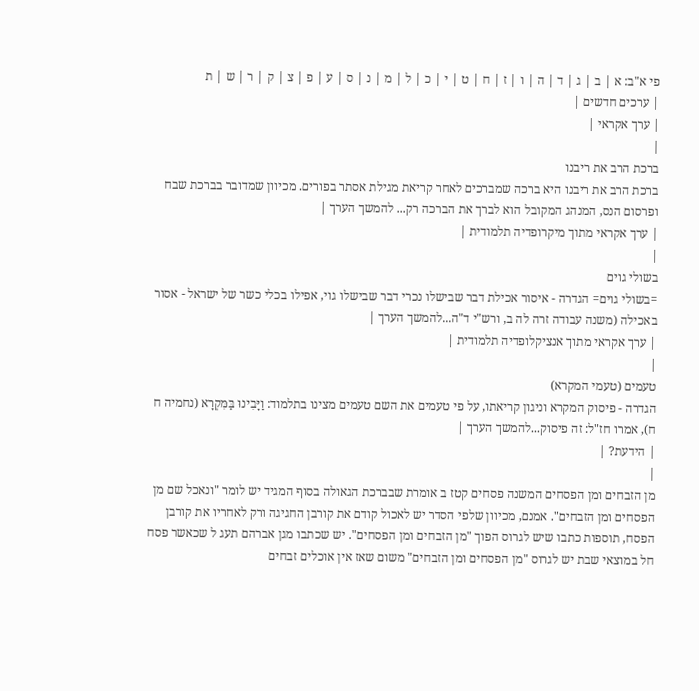פי א"ב: א | ב | ג | ד | ה | ו | ז | ח | ט | י | כ | ל | מ | נ | ס | ע | פ | צ | ק | ר | ש | ת
| ערכים חדשים |
| ערך אקראי |
|
ברכת הרב את ריבנו
ברכת הרב את ריבנו היא ברכה שמברכים לאחר קריאת מגילת אסתר בפורים. מכיוון שמדובר בברכת שבח ופרסום הנס, המנהג המקובל הוא לברך את הברכה רק... להמשך הערך |
| ערך אקראי מתוך מיקרופדיה תלמודית |
|
בשולי גוים
=בשולי גוים= הגדרה - איסור אכילת דבר שבישלו נכרי דבר שבישלו גוי, אפילו בכלי כשר של ישראל - אסור באכילה (משנה עבודה זרה לה ב, ורש"י ד"ה...להמשך הערך |
| ערך אקראי מתוך אנציקלופדיה תלמודית |
|
טעמים (טעמי המקרא)
הגדרה - פיסוק המקרא וניגון קריאתו, על פי טעמים את השם טעמים מצינו בתלמוד: וַיָּבִינוּ בַּמִּקְרָא (נחמיה ח ח), אמרו חז"ל: זה פיסוק...להמשך הערך |
| הידעת? |
|
מן הזבחים ומן הפסחים המשנה פסחים קטז ב אומרת שבברכת הגאולה בסוף המגיד יש לומר "ונאכל שם מן הפסחים ומן הזבחים". אמנם, מכיוון שלפי הסדר יש לאכול קודם את קורבן החגיגה ורק לאחריו את קורבן הפסח, תוספות כתבו שיש לגרוס הפוך "מן הזבחים ומן הפסחים". יש שכתבו מגן אברהם תעג ל שכאשר פסח חל במוצאי שבת יש לגרוס "מן הפסחים ומן הזבחים" משום שאז אין אוכלים זבחים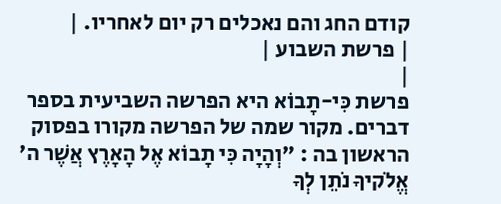קודם החג והם נאכלים רק יום לאחריו. |
| פרשת השבוע |
|
פרשת כִּי-תָבוֹא היא הפרשה השביעית בספר דברים. מקור שמה של הפרשה מקורו בפסוק הראשון בה : "וְהָיָה כִּי תָבוֹא אֶל הָאָרֶץ אֲשֶׁר ה' אֱלֹקיךָ נֹתֵן לְךָ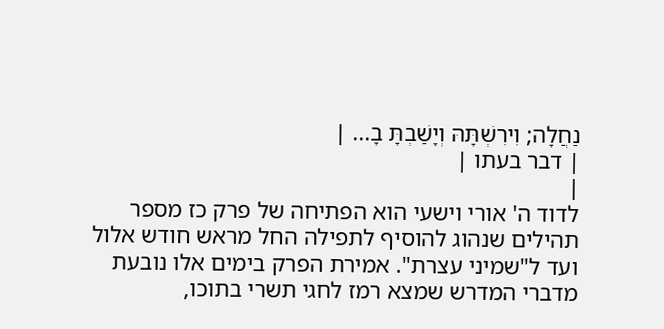נַחֲלָה; וִירִשְׁתָּהּ וְיָשַׁבְתָּ בָ... |
| דבר בעתו |
|
לדוד ה' אורי וישעי הוא הפתיחה של פרק כז מספר תהילים שנהוג להוסיף לתפילה החל מראש חודש אלול ועד ל"שמיני עצרת". אמירת הפרק בימים אלו נובעת מדברי המדרש שמצא רמז לחגי תשרי בתוכו,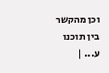וכן מהקשר בין תוכנו ע... |